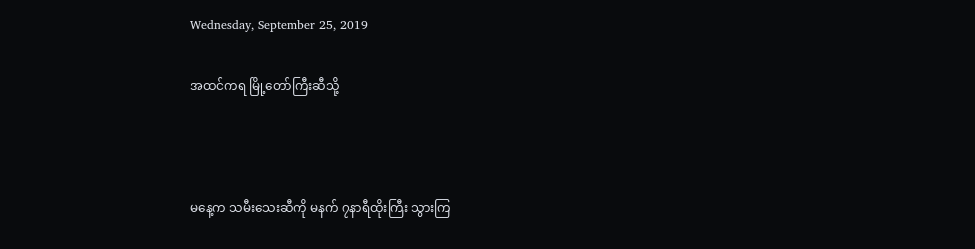Wednesday, September 25, 2019

အထင်ကရ မြို့တော်ကြီးဆီသို့



မနေ့က သမီးသေးဆီကို မနက် ၇နာရီထိုးကြီး သွားကြ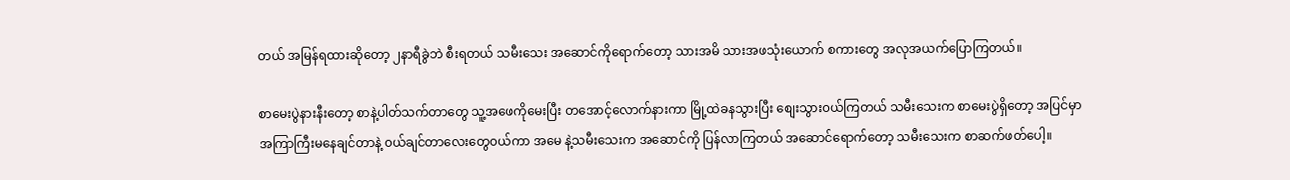တယ် အမြန်ရထားဆိုတော့ ၂နာရီခွဲဘဲ စီးရတယ် သမီးသေး အဆောင်ကိုရောက်တော့ သားအမိ သားအဖသုံးယောက် စကားတွေ အလုအယက်ပြောကြတယ်။

စာမေးပွဲနားနီးတော့ စာနဲ့ပါတ်သက်တာတွေ သူ့အဖေကိုမေးပြီး တအောင့်လောက်နားကာ မြို့ထဲခနသွားပြီး စျေးသွား၀ယ်ကြတယ် သမီးသေးက စာမေးပွဲရှိတော့ အပြင်မှာ အကြာကြီးမနေချင်တာနဲ့ ၀ယ်ချင်တာလေးတွေ၀ယ်ကာ အမေ နဲ့သမီးသေးက အဆောင်ကို ပြန်လာကြတယ် အဆောင်ရောက်တော့ သမီးသေးက စာဆက်ဖတ်ပေါ့။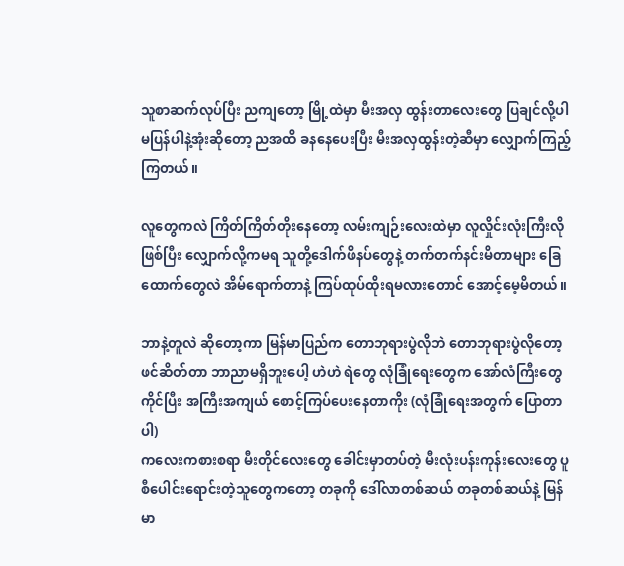သူစာဆက်လုပ်ပြီး ညကျတော့ မြို့ထဲမှာ မီးအလှ ထွန်းတာလေးတွေ ပြချင်လို့ပါ မပြန်ပါနဲ့အုံးဆိုတော့ ညအထိ ခနနေပေးပြီး မီးအလှထွန်းတဲ့ဆီမှာ လျှောက်ကြည့်ကြတယ်။

လူတွေကလဲ ကြိတ်ကြိတ်တိုးနေတော့ လမ်းကျဉ်းလေးထဲမှာ လူလှိုင်းလုံးကြီးလိုဖြစ်ပြီး လျှောက်လို့ကမရ သူတို့ဒေါက်ဖိနပ်တွေနဲ့ တက်တက်နင်းမိတာများ ခြေထောက်တွေလဲ အိမ်ရောက်တာနဲ့ ကြပ်ထုပ်ထိုးရမလားတောင် အောင့်မေ့မိတယ်။

ဘာနဲ့တူလဲ ဆိုတော့ကာ မြန်မာပြည်က တောဘုရားပွဲလိုဘဲ တောဘုရားပွဲလိုတော့ ဖင်ဆိတ်တာ ဘာညာမရှိဘူးပေါ့ ဟဲဟဲ ရဲတွေ လုံခြုံရေးတွေက အော်လံကြီးတွေကိုင်ပြီး အကြီးအကျယ် စောင့်ကြပ်ပေးနေတာကိုး (လုံခြုံရေးအတွက် ပြောတာပါ)
ကလေးကစားစရာ မီးတိုင်လေးတွေ ခေါင်းမှာတပ်တဲ့ မီးလုံးပန်းကုန်းလေးတွေ ပူစီပေါင်းရောင်းတဲ့သူတွေကတော့ တခုကို ဒေါ်လာတစ်ဆယ် တခုတစ်ဆယ်နဲ့ မြန်မာ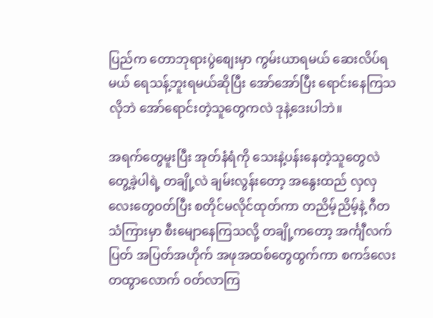ပြည်က တောဘုရားပွဲစျေးမှာ ကွမ်းယာရမယ် ဆေးလိပ်ရမယ် ရေသန့်ဘူးရမယ်ဆိုပြီး အော်အော်ပြီး ရောင်းနေကြသလိုဘဲ အော်ရောင်းတဲ့သူတွေကလဲ ဒုနဲ့ဒေးပါဘဲ။

အရက်တွေမူးပြီး အုတ်နံရံကို သေးနဲ့ပန်းနေတဲ့သူတွေလဲ တွေ့ခဲ့ပါရဲ့ တချို့လဲ ချမ်းလွန်းတော့ အနွေးထည် လှလှလေးတွေ၀တ်ပြီး စတိုင်မလိုင်ထုတ်ကာ တညိမ့်ညိမ့်နဲ့ ဂီတသံကြားမှာ စီးမျောနေကြသလို့ တချို့ကတော့ အင်္ကျီလက်ပြတ် အပြတ်အဟိုက် အဖုအထစ်တွေထွက်ကာ စကဒ်လေး တထွာလောက် ၀တ်လာကြ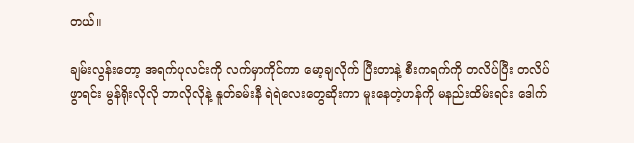တယ်။

ချမ်းလွန်းတော့ အရက်ပုလင်းကို လက်မှာကိုင်ကာ မော့ချလိုက် ပြီးတာနဲ့ စီးကရက်ကို တလိပ်ပြီး တလိပ်ဖွာရင်း မွန်ရိုးလိုလို ဘာလိုလိုနဲ့ နူတ်ခမ်းနီ ရဲရဲလေးတွေဆိုးကာ မူးနေတဲ့ဟန်ကို မနည်းထိမ်းရင်း ဒေါက်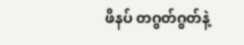ဖိနပ် တဂွတ်ဂွတ်နဲ့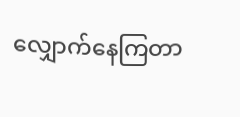လျှောက်နေကြတာ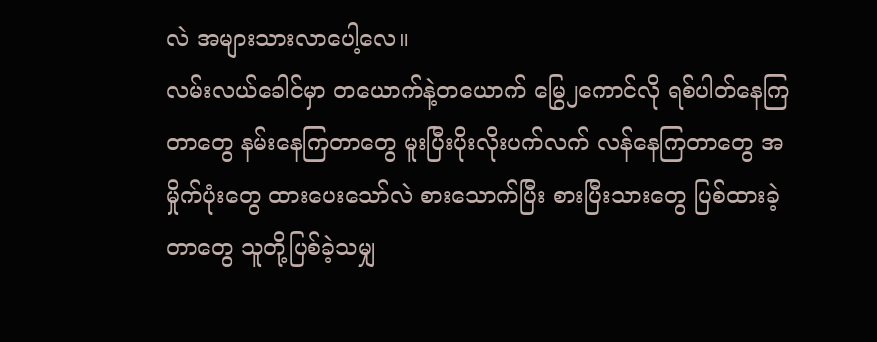လဲ အများသားလာပေါ့လေ။
လမ်းလယ်ခေါင်မှာ တယောက်နဲ့တယောက် မြွေ၂ကောင်လို ရစ်ပါတ်နေကြတာတွေ နမ်းနေကြတာတွေ မူးပြီးပိုးလိုးပက်လက် လန်နေကြတာတွေ အမှိုက်ပုံးတွေ ထားပေးသော်လဲ စားသောက်ပြီး စားပြီးသားတွေ ပြစ်ထားခဲ့တာတွေ သူတို့ပြစ်ခဲ့သမျှ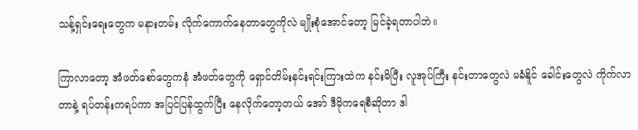သန့်ရှင်းရေးတွေက မနားတမ်း လိုက်ကောက်နေတာတွေကိုလဲ မျိုးစုံအောင်တော့ မြင်ခဲ့ရတာပါဘဲ။

ကြာလာတော့ အံဖတ်စော်တွေကနံ အံဖတ်တွေကို ရှောင်တိမ်းနင်းရင်းကြားထဲက နင်းမိပြီး လူအုပ်ကြီး နင်းတာတွေလဲ မခံနိူင် ခေါင်းတွေလဲ ကိုက်လာတာနဲ့ ရပ်တန်းကရပ်ကာ အပြင်ပြန်ထွက်ပြီး နေလိုက်တော့တယ် အော် ဒီမိုကရေစီဆိုတာ ဒါ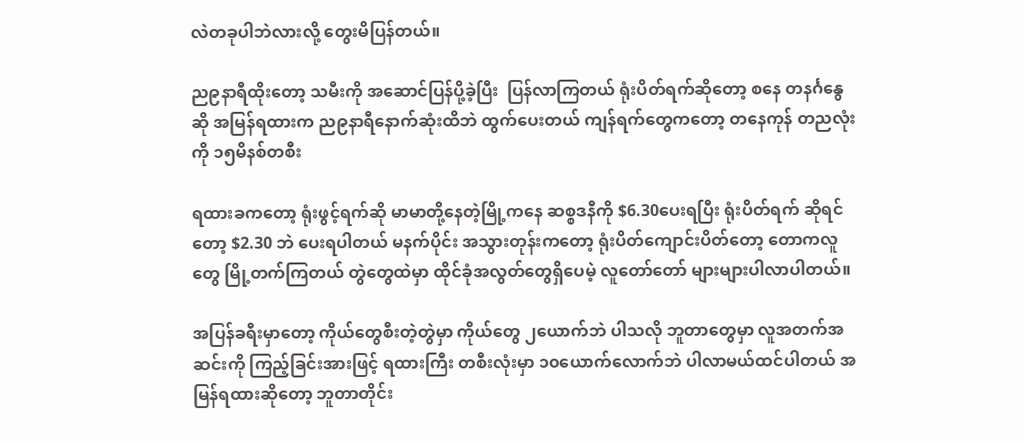လဲတခုပါဘဲလားလို့ တွေးမိပြန်တယ်။

ည၉နာရီထိုးတော့ သမီးကို အဆောင်ပြန်ပို့ခဲ့ပြီး  ပြန်လာကြတယ် ရုံးပိတ်ရက်ဆိုတော့ စနေ တနင်္ဂနွေဆို အမြန်ရထားက ည၉နာရီနောက်ဆုံးထိဘဲ ထွက်ပေးတယ် ကျန်ရက်တွေကတော့ တနေကုန် တညလုံးကို ၁၅မိနစ်တစီး

ရထားခကတော့ ရုံးဖွင့်ရက်ဆို မာမာတို့နေတဲ့မြို့ကနေ ဆစ္စဒနီကို $6.30ပေးရပြီး ရုံးပိတ်ရက် ဆိုရင်တော့ $2.30 ဘဲ ပေးရပါတယ် မနက်ပိုင်း အသွားတုန်းကတော့ ရုံးပိတ်ကျောင်းပိတ်တော့ တောကလူတွေ မြို့တက်ကြတယ် တွဲတွေထဲမှာ ထိုင်ခုံအလွတ်တွေရှိပေမဲ့ လူတော်တော် များများပါလာပါတယ်။

အပြန်ခရီးမှာတော့ ကိုယ်တွေစီးတဲ့တွဲမှာ ကိုယ်တွေ ၂ယောက်ဘဲ ပါသလို ဘူတာတွေမှာ လူအတက်အဆင်းကို ကြည့်ခြင်းအားဖြင့် ရထားကြီး တစီးလုံးမှာ ၁၀ယောက်လောက်ဘဲ ပါလာမယ်ထင်ပါတယ် အမြန်ရထားဆိုတော့ ဘူတာတိုင်း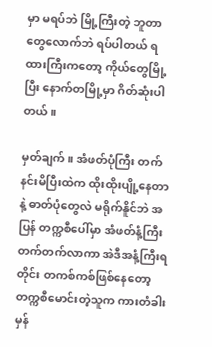မှာ မရပ်ဘဲ မြို့ကြီးတဲ့ ဘူတာတွေလောက်ဘဲ ရပ်ပါတယ် ရထားကြီးကတော့ ကိုယ်တွေမြို့ပြီး နောက်တမြို့မှာ ဂိတ်ဆုံးပါတယ်။

မှတ်ချက် ။ အံဖတ်ပုံကြီး တက်နင်းမိပြီးထဲက ထိုးထိုးပျို့နေတာနဲ့ ဓာတ်ပုံတွေလဲ မရိုက်နိူင်ဘဲ အပြန် တက္ကစီပေါ်မှာ အံဖတ်နံ့ကြီး တက်တက်လာကာ အဲဒီအနံ့ကြီးရတိုင်း တကစ်ကစ်ဖြစ်နေတော့ တက္ကစီမောင်းတဲ့သူက ကားတံခါးမှန်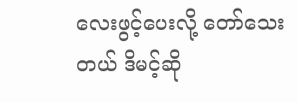လေးဖွင့်ပေးလို့ တော်သေးတယ် ဒိမင့်ဆို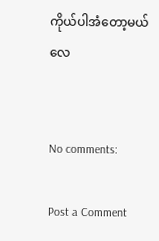ကိုယ်ပါအံတော့မယ်လေ


No comments:

Post a Comment